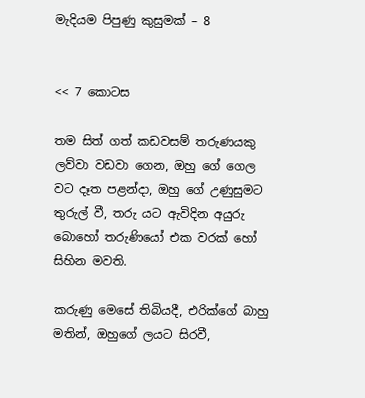මැදියම පිපුණු කුසුමක් – 8


<< 7 කොටස

තම සිත් ගත් කඩවසම් තරුණයකු ලව්වා වඩවා ගෙන, ඔහු ගේ ගෙල වට දෑත පළන්දා, ඔහු ගේ උණුසුමට තුරුල් වී, තරු යට ඇවිදින අයුරු බොහෝ තරුණියෝ එක වරක් හෝ සිහින මවති.

කරුණු මෙසේ තිබියදී, එරික්ගේ බාහු මතින්, ඔහුගේ ලයට සිරවී,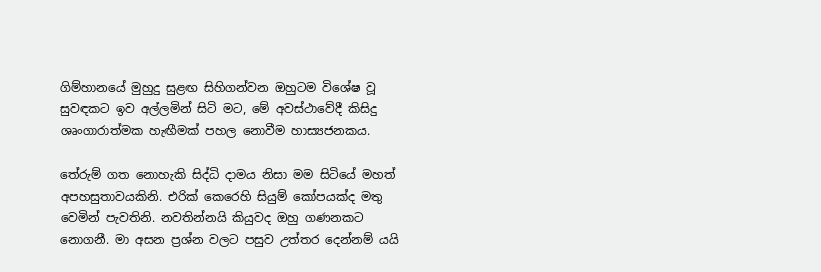ගිම්හානයේ මුහුදු සුළඟ සිහිගන්වන ඔහුටම විශේෂ වූ සුවඳකට ඉව අල්ලමින් සිටි මට, මේ අවස්ථාවේදී කිසිදු ශෘංගාරාත්මක හැඟීමක් පහල නොවීම හාස්‍යජනකය.

තේරුම් ගත නොහැකි සිද්ධි දාමය නිසා මම සිටියේ මහත් අපහසුතාවයකිනි. එරික් කෙරෙහි සියුම් කෝපයක්ද මතු වෙමින් පැවතිනි. නවතින්නයි කියුවද ඔහු ගණනකට නොගනී. මා අසන ප්‍රශ්න වලට පසුව උත්තර දෙන්නම් යයි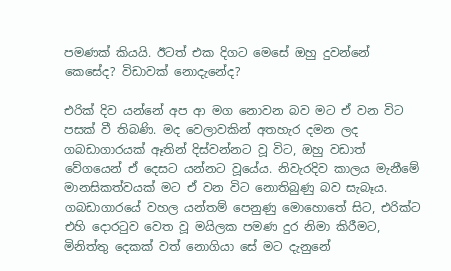පමණක් කියයි. ඊටත් එක දිගට මෙසේ ඔහු දුවන්නේ කෙසේද? විඩාවක් නොදැනේද?

එරික් දිව යන්නේ අප ආ මග නොවන බව මට ඒ වන විට පසක් වී තිබණි. මද වෙලාවකින් අතහැර දමන ලද ගබඩාගාරයක් ඈතින් දිස්වන්නට වූ විට, ඔහු වඩාත් වේගයෙන් ඒ දෙසට යන්නට වූයේය. නිවැරදිව කාලය මැනීමේ මානසිකත්වයක් මට ඒ වන විට නොතිබුණු බව සැබෑය. ගබඩාගාරයේ වහල යන්තම් පෙනුණු මොහොතේ සිට, එරික්ට එහි දොරටුව වෙත වූ මයිලක පමණ දුර නිමා කිරීමට, මිනිත්තු දෙකක් වත් නොගියා සේ මට දැනුනේ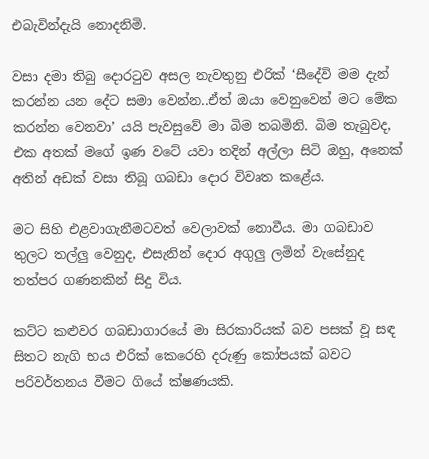එබැවින්දැයි නොදනිමි.

වසා දමා තිබු දොරටුව අසල නැවතුනු එරික් ‘සීදේවි මම දැන් කරන්න යන දේට සමා වෙන්න..ඒත් ඔයා වෙනුවෙන් මට මේක කරන්න වෙනවා’ යයි පැවසුවේ මා බිම තබමිනි. බිම තැබුවද, එක අතක් මගේ ඉණ වටේ යවා තදින් අල්ලා සිටි ඔහු, අනෙක් අතින් අඩක් වසා තිබූ ගබඩා දොර විවෘත කළේය.

මට සිහි එළවාගැනීමටවත් වෙලාවක් නොවීය. මා ගබඩාව තුලට තල්ලු වෙනුද, එසැනින් දොර අගුලු ලමින් වැසේනුද තත්පර ගණනකින් සිදු විය.

කට්ට කළුවර ගබඩාගාරයේ මා සිරකාරියක් බව පසක් වූ සඳ සිතට නැගි භය එරික් කෙරෙහි දරුණු කෝපයක් බවට පරිවර්තනය වීමට ගියේ ක්ෂණයකි.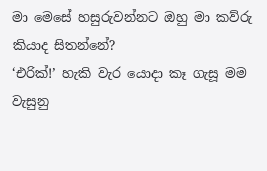මා මෙසේ හසුරුවන්නට ඔහු මා කව්රු කියාද සිතන්නේ?
‘එරික්!’ හැකි වැර යොදා කෑ ගැසූ මම වැසුනු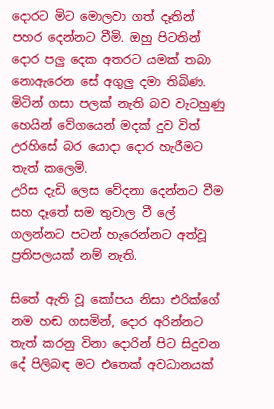දොරට මිට මොලවා ගත් දෑතින් පහර දෙන්නට වීමි. ඔහු පිටතින් දොර පලු දෙක අතරට යමක් තබා නොඇරෙන සේ අගුලු දමා තිබිණ. මිටින් ගසා පලක් නැති බව වැටහුණු හෙයින් වේගයෙන් මදක් දුව විත් උරහිසේ බර යොදා දොර හැරීමට තැත් කලෙමි.
උරිස දැඩි ලෙස වේදනා දෙන්නට වීම සහ දෑතේ සම තුවාල වී ලේ ගලන්නට පටන් හැරෙන්නට අත්වූ ප්‍රතිපලයක් නම් නැති.

සිතේ ඇති වූ කෝපය නිසා එරික්ගේ නම හඬ ගසමින්, දොර අරින්නට තැත් කරනු විනා දොරින් පිට සිදුවන දේ පිලිබඳ මට එතෙක් අවධානයක්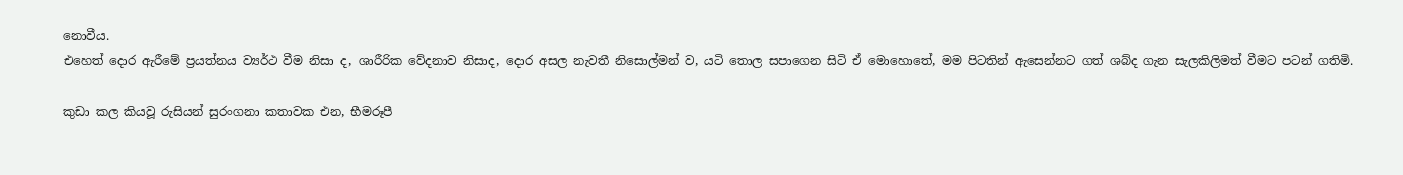නොවීය.
එහෙත් දොර ඇරීමේ ප්‍රයත්නය ව්‍යර්ථ වීම නිසා ද, ශාරීරික වේදනාව නිසාද, දොර අසල නැවතී නිසොල්මන් ව, යටි තොල සපාගෙන සිටි ඒ මොහොතේ, මම පිටතින් ඇසෙන්නට ගත් ශබ්ද ගැන සැලකිලිමත් වීමට පටන් ගතිමි.

කුඩා කල කියවූ රුසියන් සුරංගනා කතාවක එන, භීමරූපී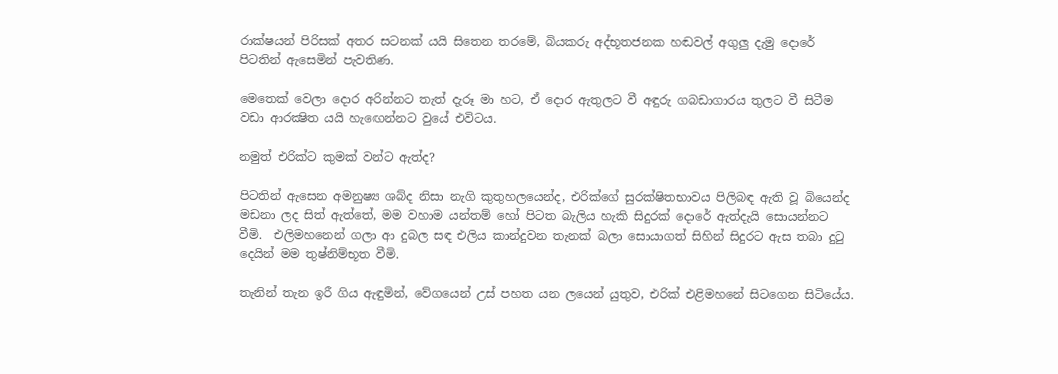රාක්ෂයන් පිරිසක් අතර සටනක් යයි සිතෙන තරමේ, බියකරු අද්භූතජනක හඬවල් අගුලු දැමු දොරේ පිටතින් ඇසෙමින් පැවතිණ.

මෙතෙක් වෙලා දොර අරින්නට තැත් දැරූ මා හට, ඒ දොර ඇතුලට වී අඳුරු ගබඩාගාරය තුලට වී සිටීම වඩා ආරක්‍ෂිත යයි හැඟෙන්නට වුයේ එවිටය.

නමුත් එරික්ට කුමක් වන්ට ඇත්ද?

පිටතින් ඇසෙන අමනුෂ්‍ය ශබ්ද නිසා නැගි කුතුහලයෙන්ද, එරික්ගේ සුරක්ෂිතභාවය පිලිබඳ ඇති වූ බියෙන්ද මඩනා ලද සිත් ඇත්තේ, මම වහාම යන්තම් හෝ පිටත බැලිය හැකි සිදුරක් දොරේ ඇත්දැයි සොයන්නට වීමි.  එලිමහනෙන් ගලා ආ දුබල සඳ එලිය කාන්දුවන තැනක් බලා සොයාගත් සිහින් සිදුරට ඇස තබා දුටු දෙයින් මම තුෂ්නිම්භූත වීමි.

තැනින් තැන ඉරී ගිය ඇඳුමින්, වේගයෙන් උස් පහත යන ලයෙන් යුතුව, එරික් එළිමහනේ සිටගෙන සිටියේය.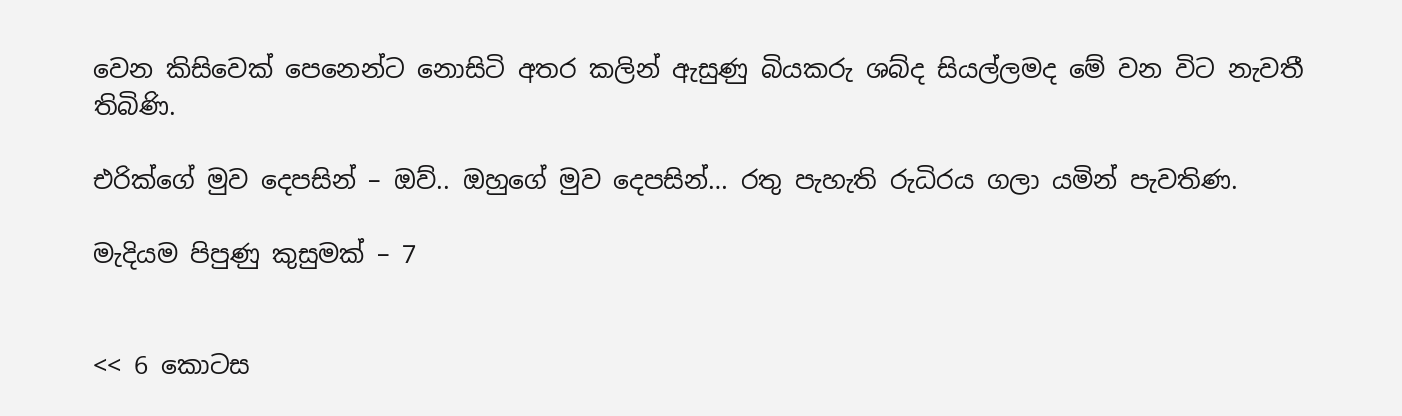වෙන කිසිවෙක් පෙනෙන්ට නොසිටි අතර කලින් ඇසුණු බියකරු ශබ්ද සියල්ලමද මේ වන විට නැවතී තිබිණි.

එරික්ගේ මුව දෙපසින් – ඔව්.. ඔහුගේ මුව දෙපසින්… රතු පැහැති රුධිරය ගලා යමින් පැවතිණ.

මැදියම පිපුණු කුසුමක් – 7


<< 6 කොටස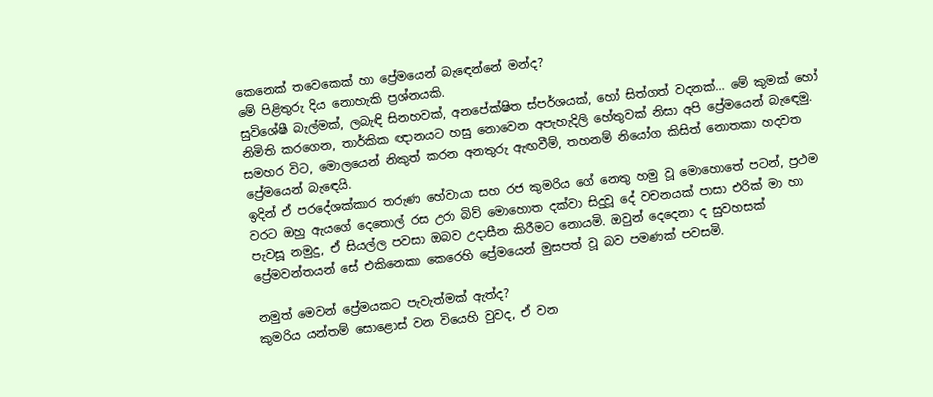කෙනෙක් තවෙකෙක් හා ප්‍රේමයෙන් බැඳෙන්නේ මන්ද?
මේ පිළිතුරු දිය නොහැකි ප්‍රශ්නයකි.
සුවිශේෂී බැල්මක්, ලබැඳි සිනහවක්, අනපේක්ෂිත ස්පර්ශයක්, හෝ සිත්ගත් වදනක්… මේ කුමක් හෝ නිමිති කරගෙන, තාර්කික ඥානයට හසු නොවෙන අපැහැදිලි හේතුවක් නිසා අපි ප්‍රේමයෙන් බැඳෙමු. සමහර විට, මොලයෙන් නිකුත් කරන අනතුරු ඇඟවීම්, තහනම් නියෝග කිසිත් නොතකා හදවත ප්‍රේමයෙන් බැඳෙයි.
ඉදින් ඒ පරදේශක්කාර තරුණ හේවායා සහ රජ කුමරිය ගේ නෙතු හමු වූ මොහොතේ පටන්, ප්‍රථම වරට ඔහු ඇයගේ දෙතොල් රස උරා බිව් මොහොත දක්වා සිදුවූ දේ වචනයක් පාසා එරික් මා හා පැවසූ නමුදු, ඒ සියල්ල පවසා ඔබව උදාසීන කිරීමට නොයමි. ඔවුන් දෙදෙනා ද සුවහසක් ප්‍රේමවන්තයන් සේ එකිනෙකා කෙරෙහි ප්‍රේමයෙන් මුසපත් වූ බව පමණක් පවසමි.

නමුත් මෙවන් ප්‍රේමයකට පැවැත්මක් ඇත්ද?
කුමරිය යන්තම් සොළොස් වන වියෙහි වුවද, ඒ වන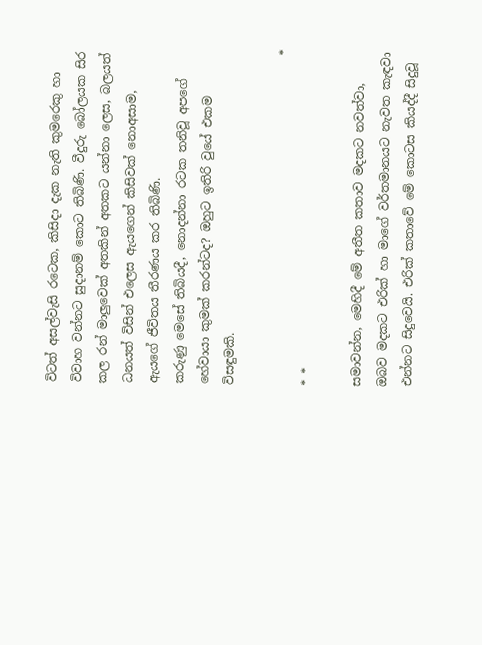විටත් අසල්වැසි රටෙක, කිසිදා දැක නැති කුමරෙකු හා විවාහ වන්නට සුදානම් කොට තිබිණි. වීදුරු බෝලයක සිර කල රන් මාලුවෙක් අතකින් අතකට යන්නා ලෙස, බලයත් ධනයත් විසින් එලෙස ඇයගෙන් කිසිවක් නොඅසාම, ඇයගේ ජීවිතය තීරණය කර තිබිණි.
කරුණු මෙසේ තිබියදී, නොදන්නා රටක තනිවූ අපගේ හේවායා කුමක් කරන්ටද? ඔහුට ඉතිරි වුයේ එකම විසඳුමකි.

                                                       * * *

සමාවන්න, මෙහිදී මේ අතීත කතාව මදකට නවත්වා, ඔබව මදකට එරික් හා මාගේ වර්තමානයට නැවත කැඳවා එන්නට සිදුවෙයි. එරික් කතාවේ මේ කොටස කියද්දී සිදුවූ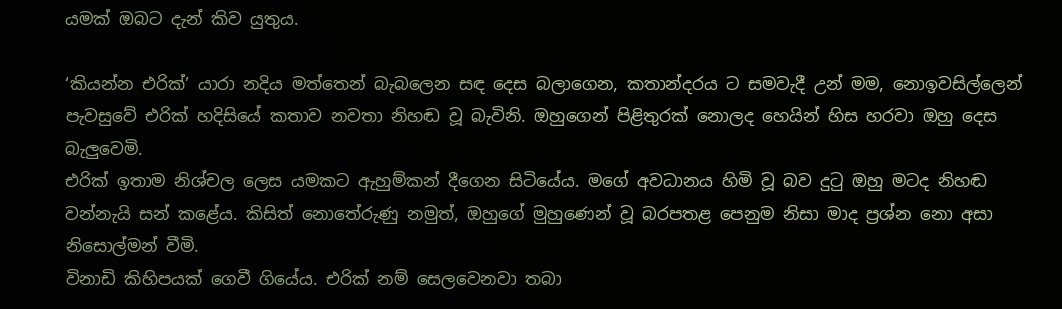යමක් ඔබට දැන් කිව යුතුය.

‘කියන්න එරික්’ යාරා නදිය මත්තෙන් බැබලෙන සඳ දෙස බලාගෙන, කතාන්දරය ට සමවැදී උන් මම, නොඉවසිල්ලෙන් පැවසුවේ එරික් හදිසියේ කතාව නවතා නිහඬ වූ බැවිනි. ඔහුගෙන් පිළිතුරක් නොලද හෙයින් හිස හරවා ඔහු දෙස බැලුවෙමි.
එරික් ඉතාම නිශ්චල ලෙස යමකට ඇහුම්කන් දීගෙන සිටියේය. මගේ අවධානය හිමි වූ බව දුටු ඔහු මටද නිහඬ වන්නැයි සන් කළේය. කිසිත් නොතේරුණු නමුත්, ඔහුගේ මුහුණෙන් වූ බරපතළ පෙනුම නිසා මාද ප්‍රශ්න නො අසා නිසොල්මන් වීමි.
විනාඩි කිහිපයක් ගෙවී ගියේය. එරික් නම් සෙලවෙනවා තබා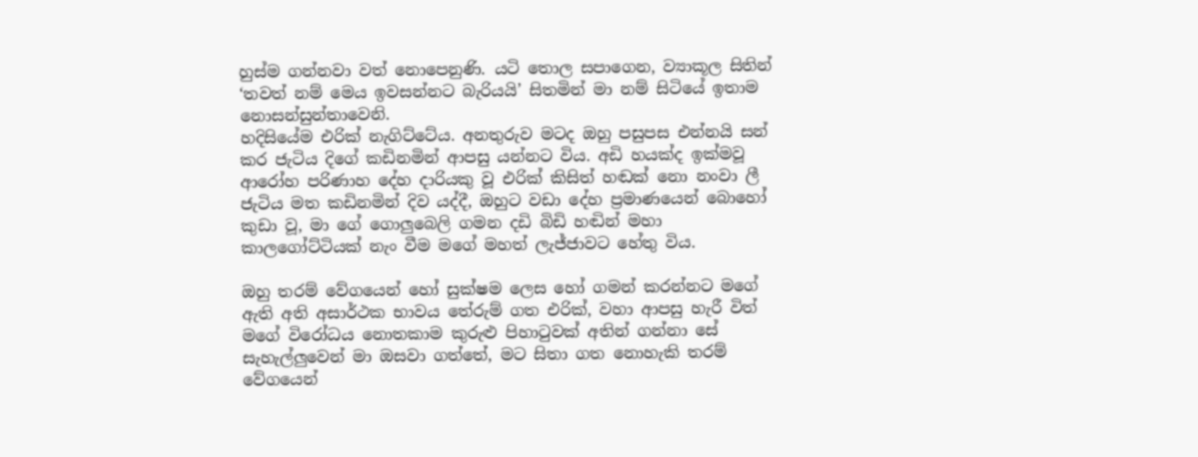හුස්ම ගන්නවා වත් නොපෙනුණි. යටි තොල සපාගෙන, ව්‍යාකූල සිතින් ‘තවත් නම් මෙය ඉවසන්නට බැරියයි’ සිතමින් මා නම් සිටියේ ඉතාම නොසන්සුන්තාවෙනි.
හදිසියේම එරික් නැගිට්ටේය. අනතුරුව මටද ඔහු පසුපස එන්නයි සන් කර ජැටිය දිගේ කඩිනමින් ආපසු යන්නට විය. අඩි හයක්ද ඉක්මවූ ආරෝහ පරිණාහ දේහ දාරියකු වූ එරික් කිසිත් හඬක් නො නංවා ලී ජැටිය මත කඩිනමින් දිව යද්දී, ඔහුට වඩා දේහ ප්‍රමාණයෙන් බොහෝ කුඩා වූ, මා ගේ ගොලුබෙලි ගමන දඩි බිඩි හඬින් මහා කාලගෝට්ටියක් නැං වීම මගේ මහත් ලැජ්ජාවට හේතු විය.

ඔහු තරම් වේගයෙන් හෝ සුක්ෂම ලෙස හෝ ගමන් කරන්නට මගේ ඇති අති අසාර්ථක භාවය තේරුම් ගත එරික්, වහා ආපසු හැරී විත් මගේ විරෝධය නොතකාම කුරුළු පිහාටුවක් අතින් ගන්නා සේ සැහැල්ලුවෙන් මා ඔසවා ගත්තේ, මට සිතා ගත නොහැකි තරම් වේගයෙන්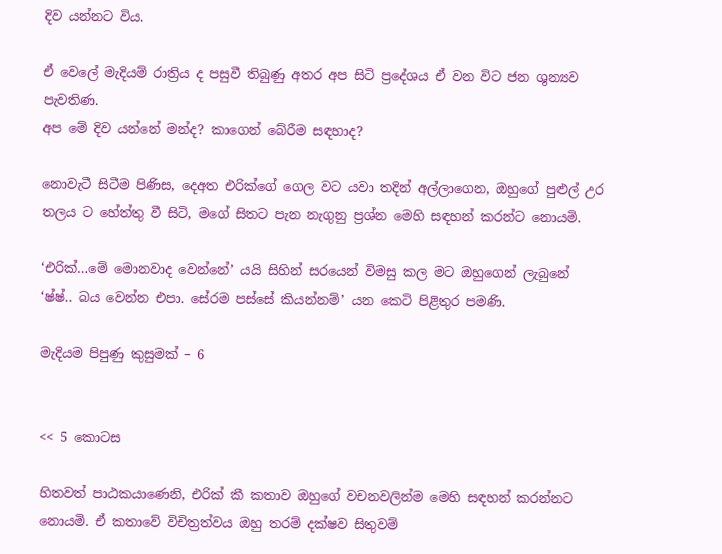දිව යන්නට විය.

ඒ වෙලේ මැදියම් රාත්‍රිය ද පසුවී තිබුණු අතර අප සිටි ප්‍රදේශය ඒ වන විට ජන ශුන්‍යව පැවතිණ.
අප මේ දිව යන්නේ මන්ද? කාගෙන් බේරීම සඳහාද?

නොවැටී සිටීම පිණිස, දෙඅත එරික්ගේ ගෙල වට යවා තදින් අල්ලාගෙන, ඔහුගේ පුළුල් උර තලය ට හේත්තු වී සිටි, මගේ සිතට පැන නැගුනු ප්‍රශ්න මෙහි සඳහන් කරන්ට නොයමි.

‘එරික්…මේ මොනවාද වෙන්නේ’ යයි සිහින් සරයෙන් විමසු කල මට ඔහුගෙන් ලැබුනේ ‘ෂ්ෂ්.. බය වෙන්න එපා. සේරම පස්සේ කියන්නම්’ යන කෙටි පිළිතුර පමණි.

මැදියම පිපුණු කුසුමක් – 6


<< 5 කොටස

හිතවත් පාඨකයාණෙනි, එරික් කී කතාව ඔහුගේ වචනවලින්ම මෙහි සඳහන් කරන්නට නොයමි. ඒ කතාවේ විචිත්‍රත්වය ඔහු තරම් දක්ෂව සිතුවම්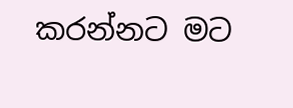කරන්නට මට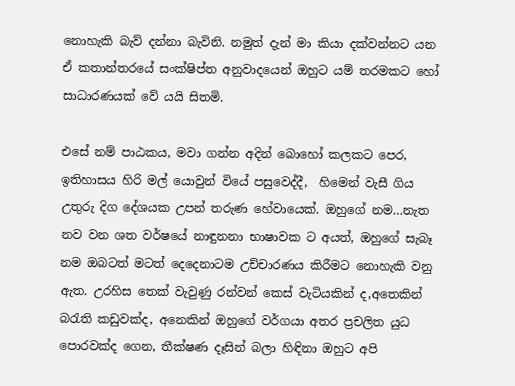නොහැකි බැව් දන්නා බැවිනි. නමුත් දැන් මා කියා දක්වන්නට යන ඒ කතාන්තරයේ සංක්ෂිප්ත අනුවාදයෙන් ඔහුට යම් තරමකට හෝ සාධාරණයක් වේ යයි සිතමි.

එසේ නම් පාඨකය, මවා ගන්න අදින් බොහෝ කලකට පෙර, ඉතිහාසය හිරි මල් යොවුන් වියේ පසුවෙද්දී,  හිමෙන් වැසී ගිය උතුරු දිග දේශයක උපන් තරුණ හේවායෙක්. ඔහුගේ නම…නැත නව වන ශත වර්ෂයේ නාඳුනනා භාෂාවක ට අයත්, ඔහුගේ සැබෑ නම ඔබටත් මටත් දෙදෙනාටම උච්චාරණය කිරීමට නොහැකි වනු ඇත. උරහිස තෙක් වැවුණු රන්වන් කෙස් වැටියකින් ද,අතෙකින් බරැති කඩුවක්ද, අනෙකින් ඔහුගේ වර්ගයා අතර ප්‍රචලිත යුධ පොරවක්ද ගෙන, තීක්ෂණ දෑසින් බලා හිඳිනා ඔහුට අපි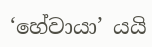‘හේවායා’ යයි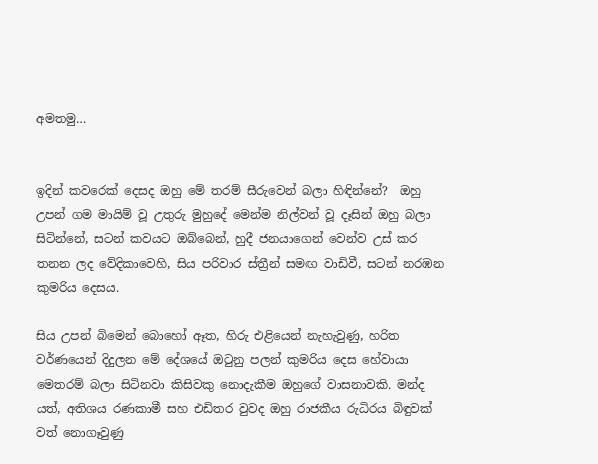අමතමු…


ඉදින් කවරෙක් දෙසද ඔහු මේ තරම් සීරුවෙන් බලා හිඳින්නේ?  ඔහු උපන් ගම මායිම් වූ උතුරු මුහුදේ මෙන්ම නිල්වන් වූ දෑසින් ඔහු බලා සිටින්නේ, සටන් කවයට ඔබ්බෙන්, හුදී ජනයාගෙන් වෙන්ව උස් කර තනන ලද වේදිකාවෙහි, සිය පරිවාර ස්ත්‍රීන් සමඟ වාඩිවී, සටන් නරඹන කුමරිය දෙසය.

සිය උපන් බිමෙන් බොහෝ ඈත, හිරු එළියෙන් නැහැවුණු, හරිත වර්ණයෙන් දිදුලන මේ දේශයේ ඔටුනු පලන් කුමරිය දෙස හේවායා මෙතරම් බලා සිටිනවා කිසිවකු නොදැකීම ඔහුගේ වාසනාවකි. මන්ද යත්, අතිශය රණකාමී සහ එඩිතර වුවද ඔහු රාජකීය රුධිරය බිඳුවක් වත් නොගෑවුණු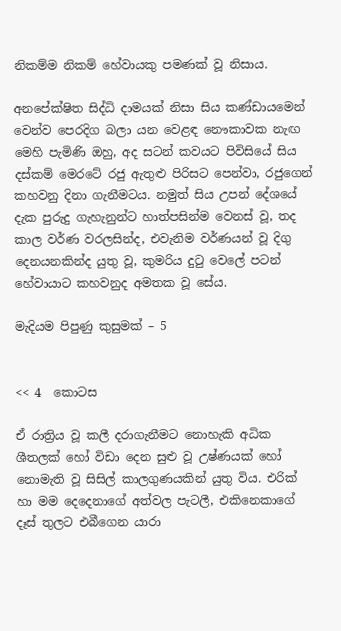නිකම්ම නිකම් හේවායකු පමණක් වූ නිසාය.

අනපේක්ෂිත සිද්ධි දාමයක් නිසා සිය කණ්ඩායමෙන් වෙන්ව පෙරදිග බලා යන වෙළඳ නෞකාවක නැඟ මෙහි පැමිණි ඔහු, අද සටන් කවයට පිවිසියේ සිය දස්කම් මෙරටේ රජු ඇතුළු පිරිසට පෙන්වා, රජුගෙන් කහවනු දිනා ගැනීමටය. නමුත් සිය උපන් දේශයේ දැක පුරුදු ගැහැනුන්ට හාත්පසින්ම වෙනස් වූ, තද කාල වර්ණ වරලසින්ද, එවැනිම වර්ණයන් වූ දිගු දෙනයනකින්ද යුතු වූ, කුමරිය දුටු වෙලේ පටන් හේවායාට කහවනුද අමතක වූ සේය.

මැදියම පිපුණු කුසුමක් – 5


<< 4  කොටස

ඒ රාත්‍රිය වූ කලී දරාගැනීමට නොහැකි අධික ශීතලක් හෝ විඩා දෙන සුළු වූ උෂ්ණයක් හෝ නොමැති වූ සිසිල් කාලගුණයකින් යුතු විය. එරික් හා මම දෙදෙනාගේ අත්වල පැටලී, එකිනෙකාගේ දෑස් තුලට එබීගෙන යාරා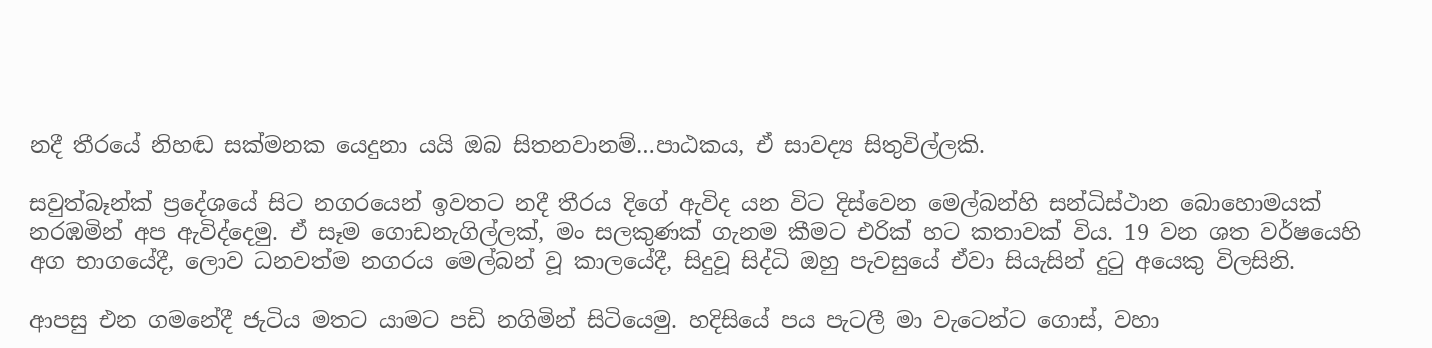නදී තීරයේ නිහඬ සක්මනක යෙදුනා යයි ඔබ සිතනවානම්…පාඨකය, ඒ සාවද්‍ය සිතුවිල්ලකි.

සවුත්බෑන්ක් ප්‍රදේශයේ සිට නගරයෙන් ඉවතට නදී තීරය දිගේ ඇවිද යන විට දිස්වෙන මෙල්බන්හි සන්ධිස්ථාන බොහොමයක් නරඹමින් අප ඇවිද්දෙමු. ඒ සෑම ගොඩනැගිල්ලක්, මං සලකුණක් ගැනම කීමට එරික් හට කතාවක් විය. 19 වන ශත වර්ෂයෙහි අග භාගයේදී, ලොව ධනවත්ම නගරය මෙල්බන් වූ කාලයේදී, සිදුවූ සිද්ධි ඔහු පැවසුයේ ඒවා සියැසින් දුටු අයෙකු විලසිනි.

ආපසු එන ගමනේදී ජැටිය මතට යාමට පඩි නගිමින් සිටියෙමු. හදිසියේ පය පැටලී මා වැටෙන්ට ගොස්, වහා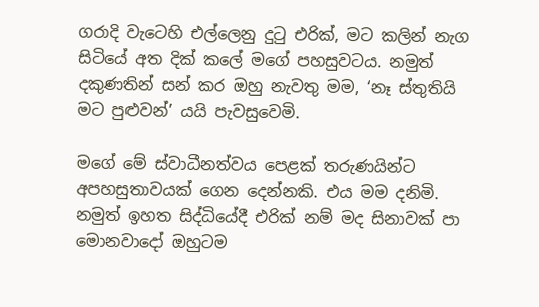ගරාදි වැටෙහි එල්ලෙනු දුටු එරික්, මට කලින් නැග සිටියේ අත දික් කලේ මගේ පහසුවටය. නමුත් දකුණතින් සන් කර ඔහු නැවතු මම, ‘නෑ ස්තුතියි මට පුළුවන්’ යයි පැවසුවෙමි.

මගේ මේ ස්වාධීනත්වය පෙළක් තරුණයින්ට අපහසුතාවයක් ගෙන දෙන්නකි. එය මම දනිමි.
නමුත් ඉහත සිද්ධියේදී එරික් නම් මද සිනාවක් පා මොනවාදෝ ඔහුටම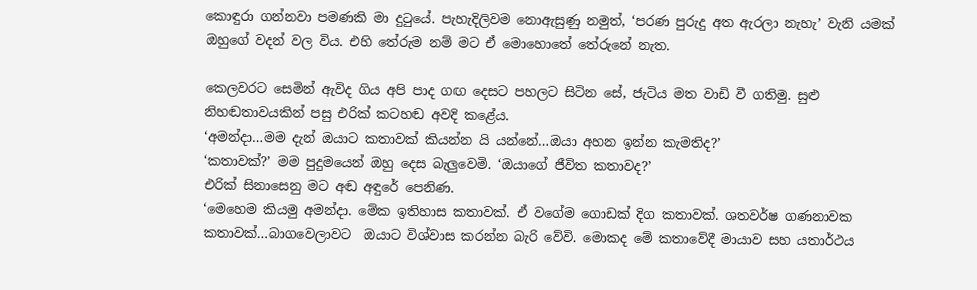කොඳුරා ගන්නවා පමණකි මා දුටුයේ. පැහැදිලිවම නොඇසුණු නමුත්, ‘පරණ පුරුදු අත ඇරලා නැහැ’ වැනි යමක් ඔහුගේ වදන් වල විය. එහි තේරුම නම් මට ඒ මොහොතේ තේරුනේ නැත.

කෙලවරට සෙමින් ඇවිද ගිය අපි පාද ගඟ දෙසට පහලට සිටින සේ, ජැටිය මත වාඩි වී ගතිමු. සුළු නිහඬතාවයකින් පසු එරික් කටහඬ අවදි කළේය.
‘අමන්දා…මම දැන් ඔයාට කතාවක් කියන්න යි යන්නේ…ඔයා අහන ඉන්න කැමතිද?’
‘කතාවක්?’ මම පුදුමයෙන් ඔහු දෙස බැලුවෙමි. ‘ඔයාගේ ජීවිත කතාවද?’
එරික් සිනාසෙනු මට අඬ අඳුරේ පෙනිණ.
‘මෙහෙම කියමු අමන්දා. මේක ඉතිහාස කතාවක්. ඒ වගේම ගොඩක් දිග කතාවක්. ශතවර්ෂ ගණනාවක කතාවක්…බාගවෙලාවට  ඔයාට විශ්වාස කරන්න බැරි වේවි. මොකද මේ කතාවේදී මායාව සහ යතාර්ථය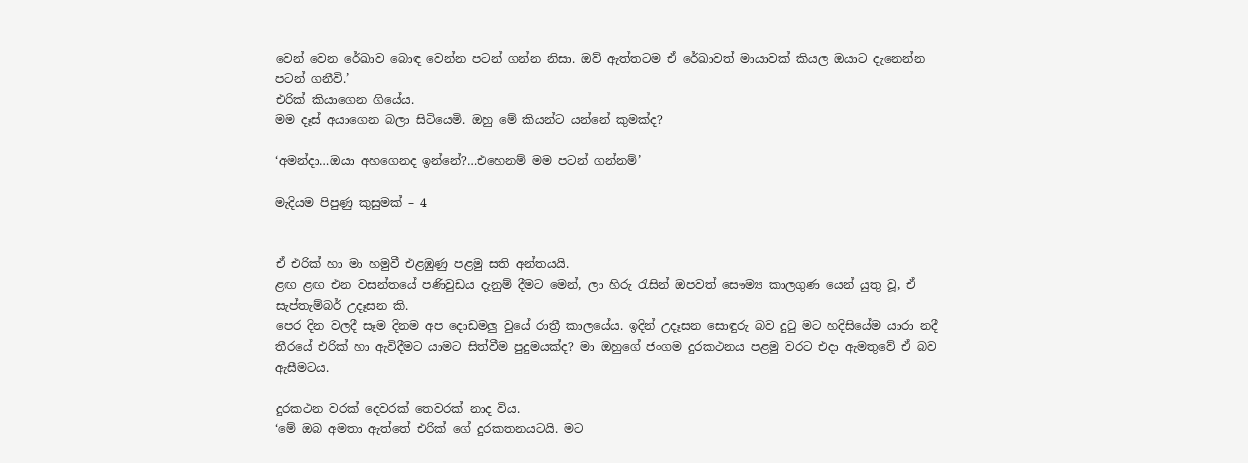වෙන් වෙන රේඛාව බොඳ වෙන්න පටන් ගන්න නිසා. ඔව් ඇත්තටම ඒ රේඛාවත් මායාවක් කියල ඔයාට දැනෙන්න පටන් ගනීවි.’
එරික් කියාගෙන ගියේය.
මම දෑස් අයාගෙන බලා සිටියෙමි. ඔහු මේ කියන්ට යන්නේ කුමක්ද?

‘අමන්දා…ඔයා අහගෙනද ඉන්නේ?…එහෙනම් මම පටන් ගන්නම්’

මැදියම පිපුණු කුසුමක් – 4


ඒ එරික් හා මා හමුවී එළඹුණු පළමු සති අන්තයයි.
ළඟ ළඟ එන වසන්තයේ පණිවුඩය දැනුම් දීමට මෙන්, ලා හිරු රැසින් ඔපවත් සෞම්‍ය කාලගුණ යෙන් යුතු වූ, ඒ සැප්තැම්බර් උදෑසන කි.
පෙර දින වලදී සෑම දිනම අප දොඩමලු වුයේ රාත්‍රී කාලයේය. ඉදින් උදෑසන සොඳුරු බව දුටු මට හදිසියේම යාරා නදී තීරයේ එරික් හා ඇවිදීමට යාමට සිත්වීම පුදුමයක්ද? මා ඔහුගේ ජංගම දුරකථනය පළමු වරට එදා ඇමතුවේ ඒ බව ඇසීමටය.

දුරකථන වරක් දෙවරක් තෙවරක් නාද විය.
‘මේ ඔබ අමතා ඇත්තේ එරික් ගේ දුරකතනයටයි. මට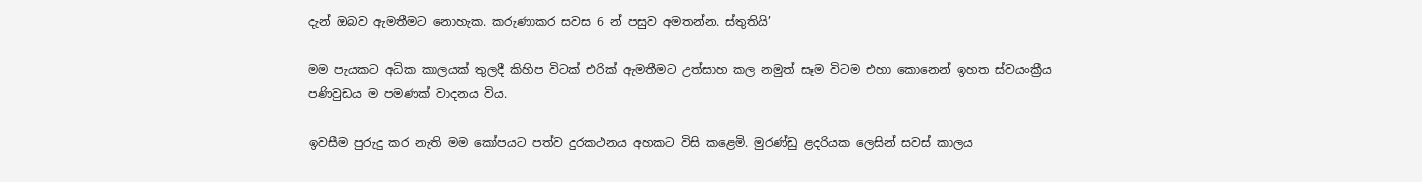දැන් ඔබව ඇමතීමට නොහැක. කරුණාකර සවස 6 න් පසුව අමතන්න. ස්තුතියි’

මම පැයකට අධික කාලයක් තුලදී කිහිප විටක් එරික් ඇමතීමට උත්සාහ කල නමුත් සෑම විටම එහා කොනෙන් ඉහත ස්වයංක්‍රීය පණිවුඩය ම පමණක් වාදනය විය.

ඉවසීම පුරුදු කර නැති මම කෝපයට පත්ව දුරකථනය අහකට විසි කළෙමි. මුරණ්ඩු ළදරියක ලෙසින් සවස් කාලය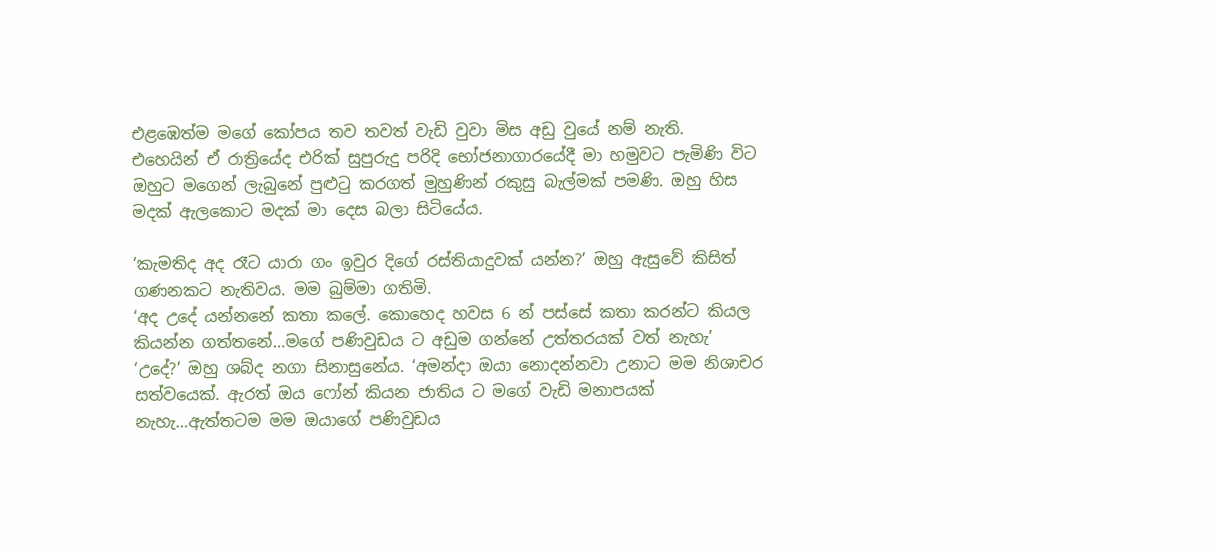එළඹෙත්ම මගේ කෝපය තව තවත් වැඩි වුවා මිස අඩු වුයේ නම් නැති.
එහෙයින් ඒ රාත්‍රියේද එරික් සුපුරුදු පරිදි භෝජනාගාරයේදී මා හමුවට පැමිණි විට ඔහුට මගෙන් ලැබුනේ පුළුටු කරගත් මුහුණින් රකුසු බැල්මක් පමණි. ඔහු හිස මදක් ඇලකොට මදක් මා දෙස බලා සිටියේය.

‘කැමතිද අද රෑට යාරා ගං ඉවුර දිගේ රස්තියාදුවක් යන්න?’ ඔහු ඇසුවේ කිසිත් ගණනකට නැතිවය. මම බුම්මා ගතිමි.
‘අද උදේ යන්නනේ කතා කලේ. කොහෙද හවස 6 න් පස්සේ කතා කරන්ට කියල කියන්න ගත්තනේ…මගේ පණිවුඩය ට අඩුම ගන්නේ උත්තරයක් වත් නැහැ’
‘උදේ?’ ඔහු ශබ්ද නගා සිනාසුනේය. ‘අමන්දා ඔයා නොදන්නවා උනාට මම නිශාචර සත්වයෙක්. ඇරත් ඔය ෆෝන් කියන ජාතිය ට මගේ වැඩි මනාපයක් නැහැ…ඇත්තටම මම ඔයාගේ පණිවුඩය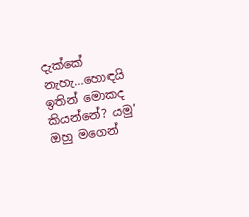දැක්කේ නැහැ…හොඳයි ඉතින් මොකද කියන්නේ? යමු’
ඔහු මගෙන්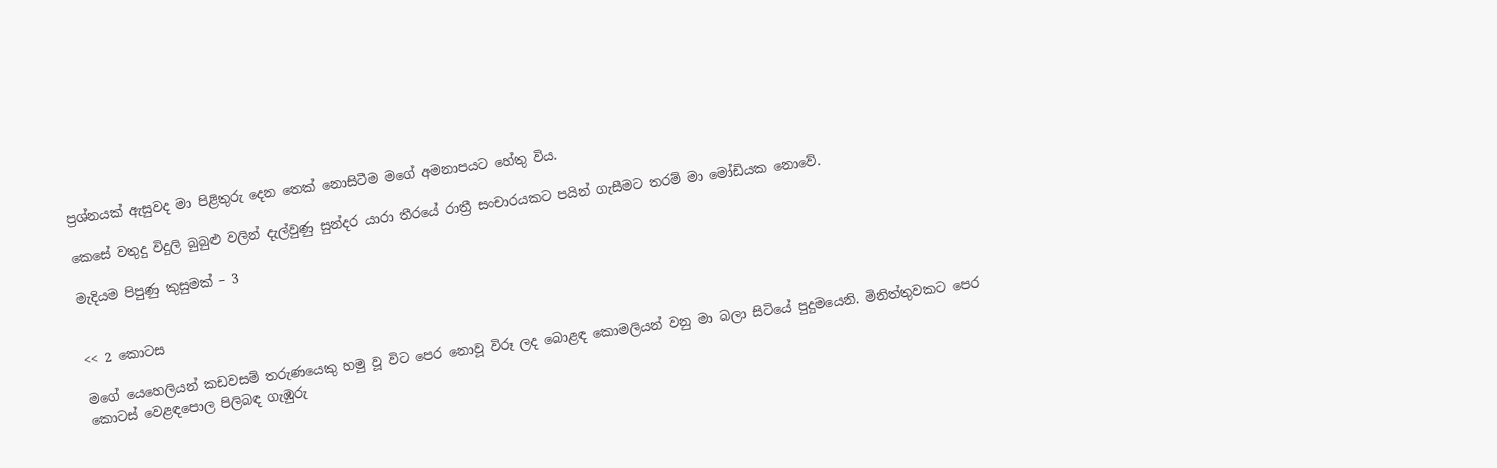ප්‍රශ්නයක් ඇසුවද මා පිළිතුරු දෙන තෙක් නොසිටීම මගේ අමනාපයට හේතු විය.

කෙසේ වතුදු විදුලි බුබුළු වලින් දැල්වුණු සුන්දර යාරා තීරයේ රාත්‍රී සංචාරයකට පයින් ගැසීමට තරම් මා මෝඩියක නොවේ.

මැදියම පිපුණු කුසුමක් – 3


<< 2 කොටස

මගේ යෙහෙලියන් කඩවසම් තරුණයෙකු හමු වූ විට පෙර නොවූ විරූ ලද බොළඳ කොමලියන් වනු මා බලා සිටියේ පුදුමයෙනි. මිනිත්තුවකට පෙර කොටස් වෙළඳපොල පිලිබඳ ගැඹුරු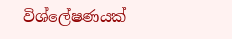විශ්ලේෂණයක්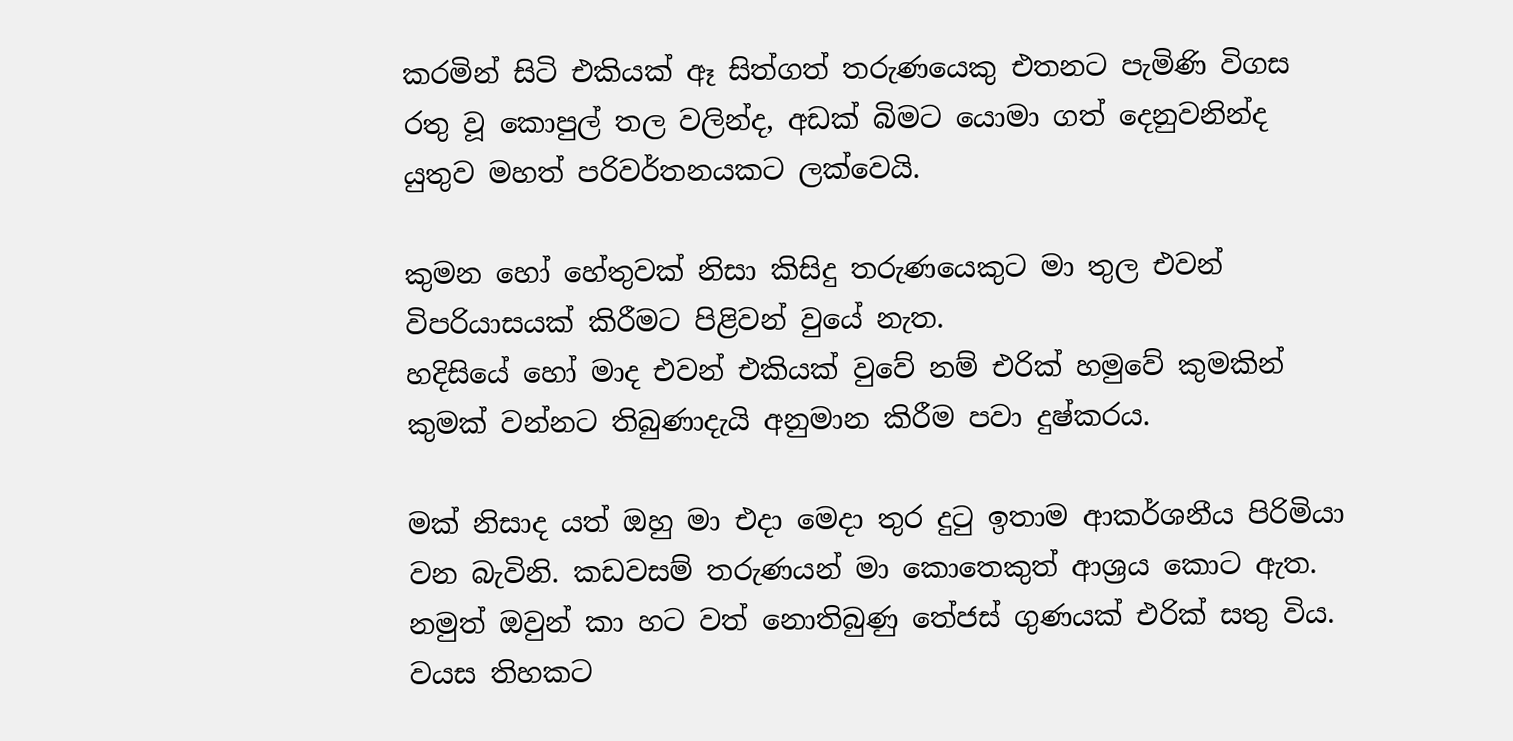කරමින් සිටි එකියක් ඈ සිත්ගත් තරුණයෙකු එතනට පැමිණි විගස රතු වූ කොපුල් තල වලින්ද, අඩක් බිමට යොමා ගත් දෙනුවනින්ද යුතුව මහත් පරිවර්තනයකට ලක්වෙයි.

කුමන හෝ හේතුවක් නිසා කිසිදු තරුණයෙකුට මා තුල එවන් විපරියාසයක් කිරීමට පිළිවන් වුයේ නැත.
හදිසියේ හෝ මාද එවන් එකියක් වුවේ නම් එරික් හමුවේ කුමකින් කුමක් වන්නට තිබුණාදැයි අනුමාන කිරීම පවා දුෂ්කරය.

මක් නිසාද යත් ඔහු මා එදා මෙදා තුර දුටු ඉතාම ආකර්ශනීය පිරිමියා වන බැවිනි. කඩවසම් තරුණයන් මා කොතෙකුත් ආශ්‍රය කොට ඇත. නමුත් ඔවුන් කා හට වත් නොතිබුණු තේජස් ගුණයක් එරික් සතු විය. වයස තිහකට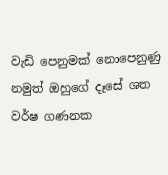වැඩි පෙනුමක් නොපෙනුණු නමුත් ඔහුගේ දෑසේ ශත වර්ෂ ගණනක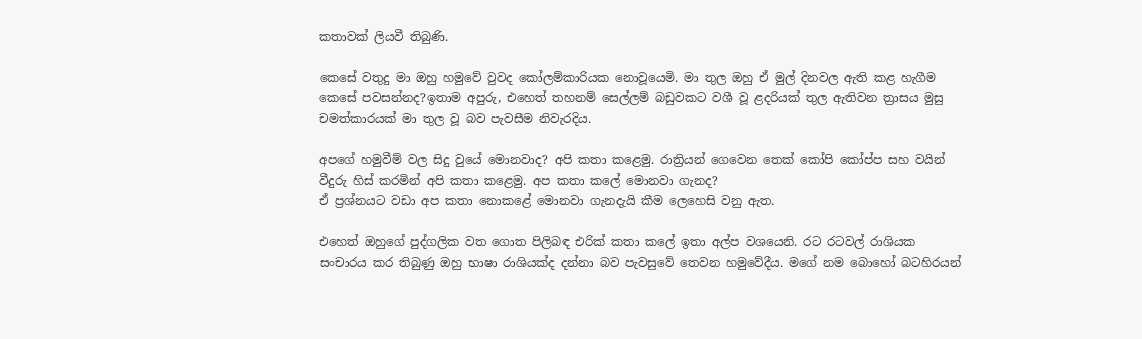කතාවක් ලියවී තිබුණි.

කෙසේ වතුදු මා ඔහු හමුවේ වුවද කෝලම්කාරියක නොවූයෙමි. මා තුල ඔහු ඒ මුල් දිනවල ඇති කළ හැගීම කෙසේ පවසන්නද?ඉතාම අපුරු, එහෙත් තහනම් සෙල්ලම් බඩුවකට වශී වූ ළදරියක් තුල ඇතිවන ත්‍රාසය මුසු චමත්කාරයක් මා තුල වූ බව පැවසීම නිවැරදිය.

අපගේ හමුවීම් වල සිදු වුයේ මොනවාද? අපි කතා කළෙමු. රාත්‍රියන් ගෙවෙන තෙක් කෝපි කෝප්ප සහ වයින් වීදුරු හිස් කරමින් අපි කතා කළෙමු. අප කතා කලේ මොනවා ගැනද?
ඒ ප්‍රශ්නයට වඩා අප කතා නොකළේ මොනවා ගැනදැයි කීම ලෙහෙසි වනු ඇත.

එහෙත් ඔහුගේ පුද්ගලික වත ගොත පිලිබඳ එරික් කතා කලේ ඉතා අල්ප වශයෙනි. රට රටවල් රාශියක සංචාරය කර තිබුණු ඔහු භාෂා රාශියක්ද දන්නා බව පැවසුවේ තෙවන හමුවේදීය. මගේ නම බොහෝ බටහිරයන්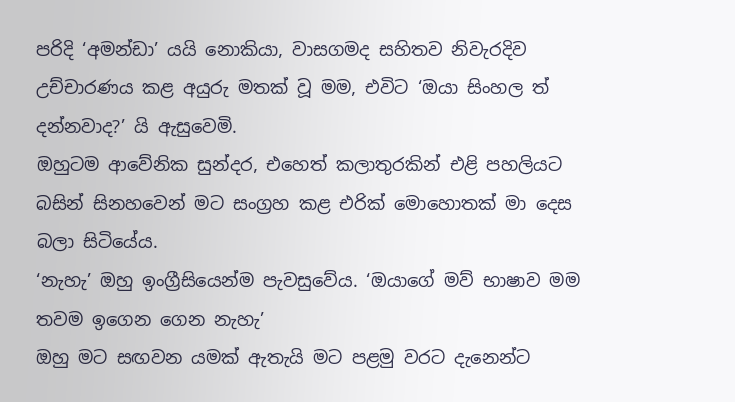පරිදි ‘අමන්ඩා’ යයි නොකියා, වාසගමද සහිතව නිවැරදිව උච්චාරණය කළ අයුරු මතක් වූ මම, එවිට ‘ඔයා සිංහල ත් දන්නවාද?’ යි ඇසුවෙමි.
ඔහුටම ආවේනික සුන්දර, එහෙත් කලාතුරකින් එළි පහලියට බසින් සිනහවෙන් මට සංග්‍රහ කළ එරික් මොහොතක් මා දෙස බලා සිටියේය.
‘නැහැ’ ඔහු ඉංග්‍රීසියෙන්ම පැවසුවේය. ‘ඔයාගේ මව් භාෂාව මම තවම ඉගෙන ගෙන නැහැ’
ඔහු මට සඟවන යමක් ඇතැයි මට පළමු වරට දැනෙන්ට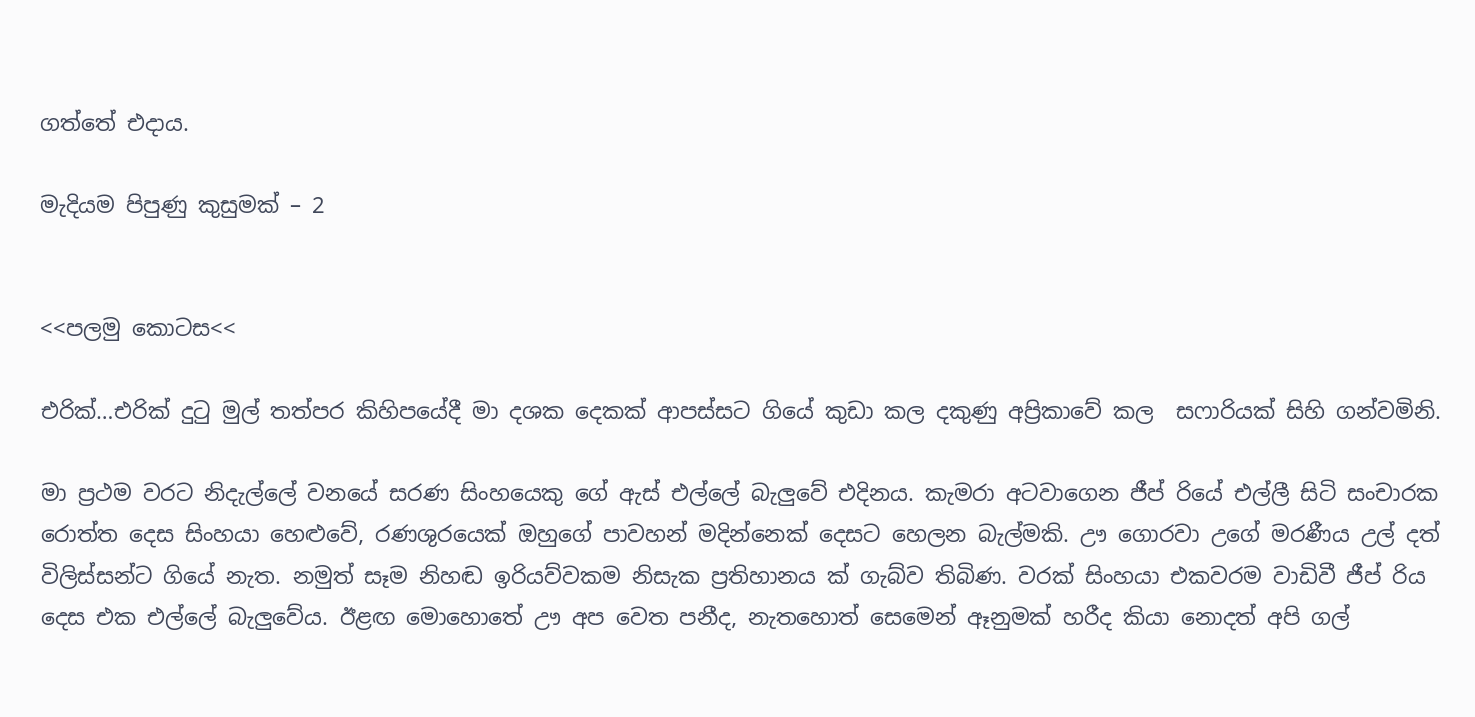ගත්තේ එදාය.

මැදියම පිපුණු කුසුමක් – 2


<<පලමු කොටස<<

එරික්…එරික් දුටු මුල් තත්පර කිහිපයේදී මා දශක දෙකක් ආපස්සට ගියේ කුඩා කල දකුණු අප්‍රිකාවේ කල  සෆාරියක් සිහි ගන්වමිනි.

මා ප්‍රථම වරට නිදැල්ලේ වනයේ සරණ සිංහයෙකු ගේ ඇස් එල්ලේ බැලුවේ එදිනය. කැමරා අටවාගෙන ජීප් රියේ එල්ලී සිටි සංචාරක රොත්ත දෙස සිංහයා හෙළුවේ, රණශුරයෙක් ඔහුගේ පාවහන් මදින්නෙක් දෙසට හෙලන බැල්මකි. ඌ ගොරවා උගේ මරණීය උල් දත් විලිස්සන්ට ගියේ නැත. නමුත් සෑම නිහඬ ඉරියව්වකම නිසැක ප්‍රතිහානය ක් ගැබ්ව තිබිණ. වරක් සිංහයා එකවරම වාඩිවී ජීප් රිය දෙස එක එල්ලේ බැලුවේය. ඊළඟ මොහොතේ ඌ අප වෙත පනීද, නැතහොත් සෙමෙන් ඈනුමක් හරීද කියා නොදත් අපි ගල්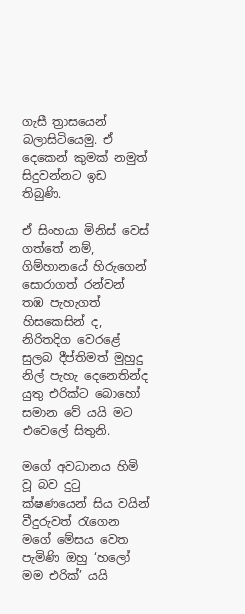ගැසී ත්‍රාසයෙන් බලාසිටියෙමු. ඒ දෙකෙන් කුමක් නමුත් සිදුවන්නට ඉඩ තිබුණි.

ඒ සිංහයා මිනිස් වෙස් ගත්තේ නම්, ගිම්හානයේ හිරුගෙන් සොරාගත් රන්වන් තඹ පැහැගත් හිසකෙසින් ද, නිරිතදිග වෙරළේ සුලබ දීප්තිමත් මුහුදු නිල් පැහැ දෙනෙතින්ද යුතු එරික්ට බොහෝ සමාන වේ යයි මට එවෙලේ සිතුනි.

මගේ අවධානය හිමි වූ බව දුටු ක්ෂණයෙන් සිය වයින් වීදුරුවත් රැගෙන මගේ මේසය වෙත පැමිණි ඔහු ‘හලෝ මම එරික්’ යයි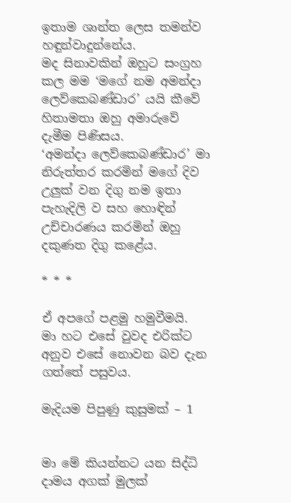ඉතාම ශාන්ත ලෙස තමන්ව හඳුන්වාදුන්නේය.
මද සිනාවකින් ඔහුට සංග්‍රහ කල මම ‘මගේ නම අමන්දා ලෙව්කෙබණ්ඩාර’ යයි කීවේ හිතාමතා ඔහු අමාරුවේ දැමීම පිණිසය.
‘අමන්දා ලෙව්කෙබණ්ඩාර’ මා නිරුත්තර කරමින් මගේ දිව උලුක් වන දිගු නම ඉතා පැහැදිලි ව සහ හොඳින් උච්චාරණය කරමින් ඔහු දකුණත දිගු කළේය.

* * *

ඒ අපගේ පළමු හමුවීමයි.
මා හට එසේ වුවද එරික්ට අනුව එසේ නොවන බව දැන ගත්තේ පසුවය.

මැදියම පිපුණු කුසුමක් – 1


මා මේ කියන්නට යන සිද්ධි දාමය අගක් මුලක්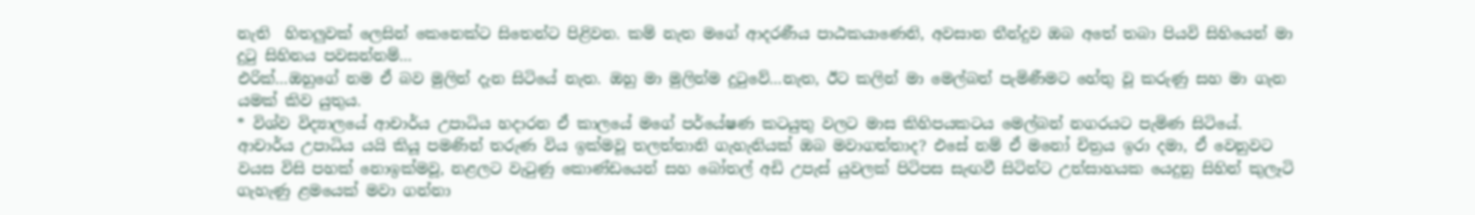නැති  හිතලුවක් ලෙසින් කෙනෙක්ට සිතෙන්ට පිළිවන. කම් නැත මගේ ආදරණීය පාඨකයාණෙනි, අවසාන තීන්දුව ඔබ අතේ තබා පියවි සිහියෙන් මා දුටු සිහිනය පවසන්නම්…
එරික්…ඔහුගේ නම ඒ බව මුලින් දැන සිටියේ නැත. ඔහු මා මුලින්ම දුටුවේ…නැත, ඊට කලින් මා මෙල්බන් පැමිණීමට හේතු වූ කරුණු සහ මා ගැන යමක් කිව යුතුය.
* විශ්ව විද්‍යාලයේ ආචාර්ය උපාධිය හදාරන ඒ කාලයේ මගේ පර්යේෂණ කටයුතු වලට මාස කිහිපයකටය මෙල්බන් නගරයට පැමිණ සිටියේ. ආචාර්ය උපාධිය යයි කියූ පමණින් තරුණ විය ඉක්මවූ තලත්තානි ගැහැනියක් ඔබ මවාගත්තාද? එසේ නම් ඒ මනෝ චිත්‍රය ඉරා දමා, ඒ වෙනුවට  වයස විසි පහක් නොඉක්මවූ, නළලට වැටුණු කොණ්ඩයෙන් සහ බෝතල් අඩි උපැස් යුවලක් පිටිපස සැඟවී සිටින්ට උත්සාහයක යෙදුනු සිහින් කුලෑටි ගැහැණු ළමයෙක් මවා ගන්නා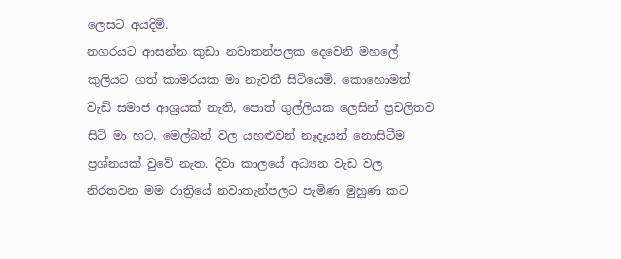ලෙසට අයදිමි.
නගරයට ආසන්න කුඩා නවාතන්පලක දෙවෙනි මහලේ කුලියට ගත් කාමරයක මා නැවතී සිටියෙමි. කොහොමත් වැඩි සමාජ ආශ්‍රයක් නැති, පොත් ගුල්ලියක ලෙසින් ප්‍රචලිතව සිටි මා හට, මෙල්බන් වල යහළුවන් නෑදෑයන් නොසිටීම ප්‍රශ්නයක් වුවේ නැත. දිවා කාලයේ අධ්‍යන වැඩ වල නිරතවන මම රාත්‍රියේ නවාතැන්පලට පැමිණ මුහුණ කට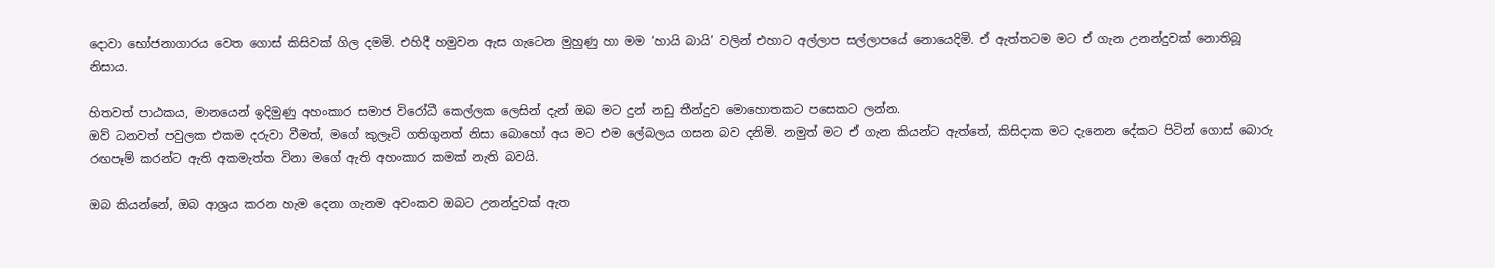දොවා භෝජනාගාරය වෙත ගොස් කිසිවක් ගිල දමමි. එහිදී හමුවන ඇස ගැටෙන මුහුණු හා මම ‘හායි බායි’ වලින් එහාට අල්ලාප සල්ලාපයේ නොයෙදිමි. ඒ ඇත්තටම මට ඒ ගැන උනන්දුවක් නොතිබූ නිසාය.

හිතවත් පාඨකය, මානයෙන් ඉදිමුණු අහංකාර සමාජ විරෝධී කෙල්ලක ලෙසින් දැන් ඔබ මට දුන් නඩු තීන්දුව මොහොතකට පසෙකට ලන්න.
ඔව් ධනවත් පවුලක එකම දරුවා වීමත්, මගේ කුලෑටි ගතිගුනත් නිසා බොහෝ අය මට එම ලේබලය ගසන බව දනිමි. නමුත් මට ඒ ගැන කියන්ට ඇත්තේ, කිසිදාක මට දැනෙන දේකට පිටින් ගොස් බොරු රඟපෑම් කරන්ට ඇති අකමැත්ත විනා මගේ ඇති අහංකාර කමක් නැති බවයි.

ඔබ කියන්නේ, ඔබ ආශ්‍රය කරන හැම දෙනා ගැනම අවංකව ඔබට උනන්දුවක් ඇත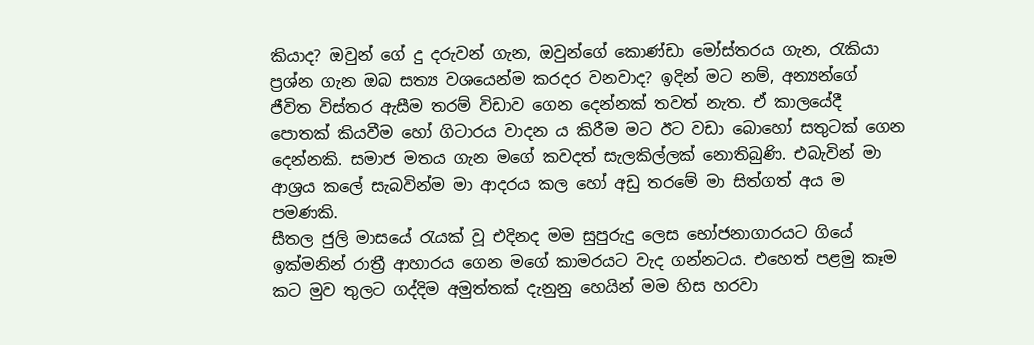කියාද? ඔවුන් ගේ දු දරුවන් ගැන, ඔවුන්ගේ කොණ්ඩා මෝස්තරය ගැන, රැකියා ප්‍රශ්න ගැන ඔබ සත්‍ය වශයෙන්ම කරදර වනවාද? ඉදින් මට නම්, අන්‍යන්ගේ ජීවිත විස්තර ඇසීම තරම් විඩාව ගෙන දෙන්නක් තවත් නැත. ඒ කාලයේදී පොතක් කියවීම හෝ ගිටාරය වාදන ය කිරීම මට ඊට වඩා බොහෝ සතුටක් ගෙන දෙන්නකි. සමාජ මතය ගැන මගේ කවදත් සැලකිල්ලක් නොතිබුණි. එබැවින් මා ආශ්‍රය කලේ සැබවින්ම මා ආදරය කල හෝ අඩු තරමේ මා සිත්ගත් අය ම පමණකි.
සීතල ජුලි මාසයේ රැයක් වූ එදිනද මම සුපුරුදු ලෙස භෝජනාගාරයට ගියේ ඉක්මනින් රාත්‍රී ආහාරය ගෙන මගේ කාමරයට වැද ගන්නටය. එහෙත් පළමු කෑම කට මුව තුලට ගද්දිම අමුත්තක් දැනුනු හෙයින් මම හිස හරවා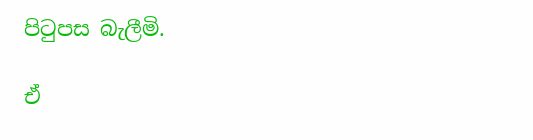පිටුපස බැලීමි.

ඒ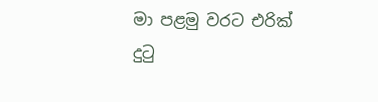මා පළමු වරට එරික් දුටු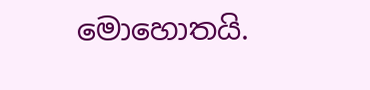මොහොතයි.